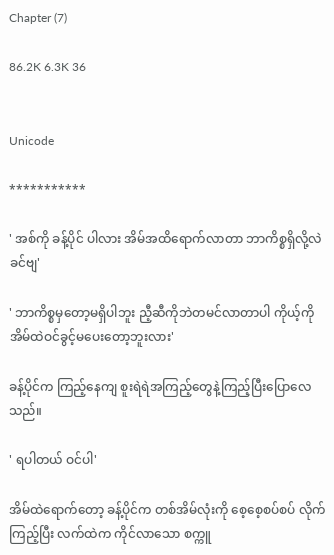Chapter (7)

86.2K 6.3K 36


Unicode

***********

' အစ်ကို ခန့်ပိုင် ပါလား အိမ်အထိရောက်လာတာ ဘာကိစ္စရှိလို့လဲခင်ဗျ'

' ဘာကိစ္စမှတော့မရှိပါဘူး ညီ့ဆီကိုဘဲတမင်လာတာပါ ကိုယ့်ကို အိမ်ထဲဝင်ခွင့်မပေးတော့ဘူးလား'

ခန့်ပိုင်က ကြည့်နေကျ စူးရဲရဲအကြည့်တွေနဲ့ကြည့်ပြီးပြောလေသည်။

' ရပါတယ် ဝင်ပါ'

အိမ်ထဲရောက်တော့ ခန့်ပိုင်က တစ်အိမ်လုံးကို စေ့စေ့စပ်စပ် လိုက်ကြည့်ပြီး လက်ထဲက ကိုင်လာသော စက္ကူ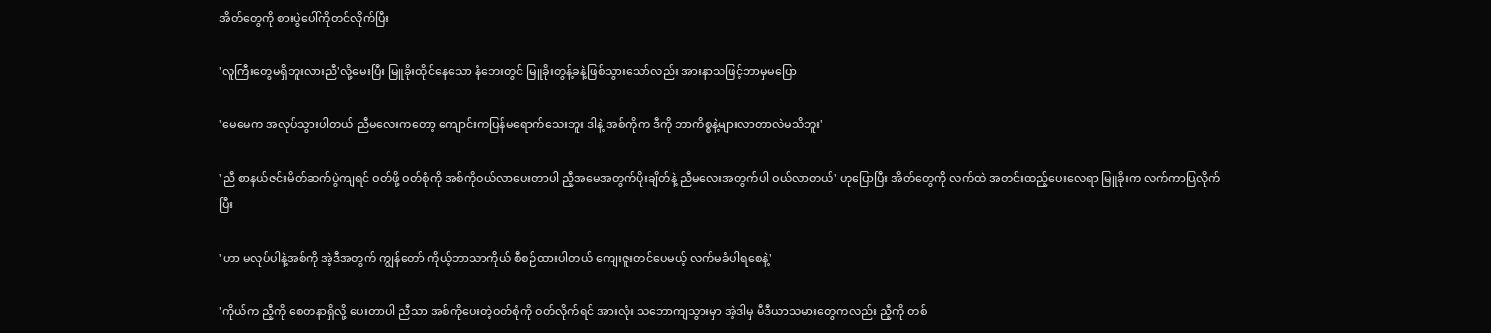အိတ်တွေကို စားပွဲပေါ်ကိုတင်လိုက်ပြီး

'လူကြီးတွေမရှိဘူးလားညီ'လို့မေးပြီး မြူခိုးထိုင်နေသော နံဘေးတွင် မြူခိုးတွန့်ခနဲ့ဖြစ်သွားသော်လည်း အားနာသဖြင့်ဘာမှမပြော

'မေမေက အလုပ်သွားပါတယ် ညီမလေးကတော့ ကျောင်းကပြန်မရောက်သေးဘူး ဒါနဲ့ အစ်ကိုက ဒီကို ဘာကိစ္စနဲ့များလာတာလဲမသိဘူး'

'ညီ စာနယ်ဇင်းမိတ်ဆက်ပွဲကျရင် ဝတ်ဖို့ ဝတ်စုံကို အစ်ကိုဝယ်လာပေးတာပါ ညီ့အမေအတွက်ပိုးချိတ်နဲ့ ညီမလေးအတွက်ပါ ဝယ်လာတယ်' ဟုပြောပြီး အိတ်တွေကို လက်ထဲ အတင်းထည့်ပေးလေရာ မြူခိုးက လက်ကာပြလိုက်ပြီး

'ဟာ မလုပ်ပါနဲ့အစ်ကို အဲ့ဒီအတွက် ကျွန်တော် ကိုယ့်ဘာသာကိုယ် စီစဉ်ထားပါတယ် ကျေးဇူးတင်ပေမယ့် လက်မခံပါရစေနဲ့'

'ကိုယ်က ညီ့ကို စေတနာရှိလို့ ပေးတာပါ ညီသာ အစ်ကိုပေးတဲ့ဝတ်စုံကို ဝတ်လိုက်ရင် အားလုံး သဘောကျသွားမှာ အဲ့ဒါမှ မီဒီယာသမားတွေကလည်း ညီ့ကို တစ်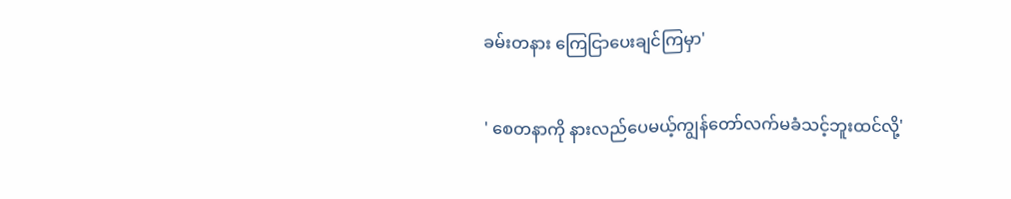ခမ်းတနား ကြေငြာပေးချင်ကြမှာ'

' စေတနာကို နားလည်ပေမယ့်ကျွန်တော်လက်မခံသင့်ဘူးထင်လို့'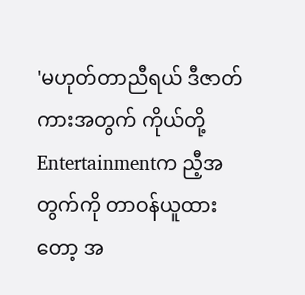'မဟုတ်တာညီရယ် ဒီဇာတ်ကားအတွက် ကိုယ်တို့Entertainmentက ညီ့အတွက်ကို တာဝန်ယူထားတော့ အ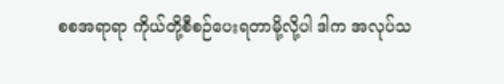စစအရာရာ ကိုယ်တို့စီစဉ်ပေးရတာမို့လို့ပါ ဒါက အလုပ်သ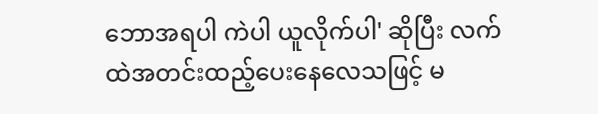ဘောအရပါ ကဲပါ ယူလိုက်ပါ' ဆိုပြီး လက်ထဲအတင်းထည့်ပေးနေလေသဖြင့် မ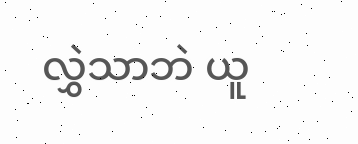လွှဲသာဘဲ ယူ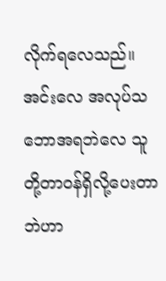လိုက်ရလေသည်။ အင်းလေ အလုပ်သဘောအရဘဲလေ သူတို့တာဝန်ရှိလို့ပေးတာဘဲဟာ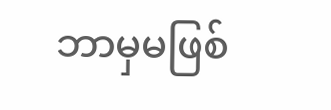ဘာမှမဖြစ်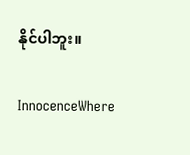နိုင်ပါဘူး။

InnocenceWhere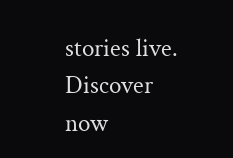stories live. Discover now